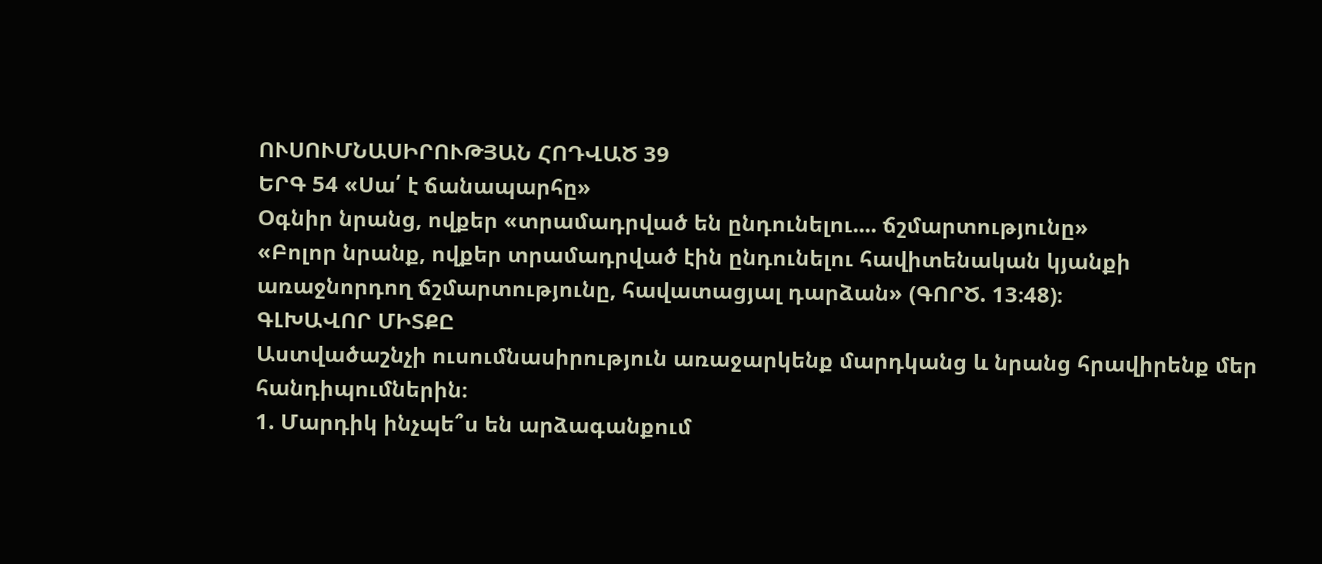ՈՒՍՈՒՄՆԱՍԻՐՈՒԹՅԱՆ ՀՈԴՎԱԾ 39
ԵՐԳ 54 «Սա՛ է ճանապարհը»
Օգնիր նրանց, ովքեր «տրամադրված են ընդունելու.... ճշմարտությունը»
«Բոլոր նրանք, ովքեր տրամադրված էին ընդունելու հավիտենական կյանքի առաջնորդող ճշմարտությունը, հավատացյալ դարձան» (ԳՈՐԾ. 13։48)։
ԳԼԽԱՎՈՐ ՄԻՏՔԸ
Աստվածաշնչի ուսումնասիրություն առաջարկենք մարդկանց և նրանց հրավիրենք մեր հանդիպումներին։
1. Մարդիկ ինչպե՞ս են արձագանքում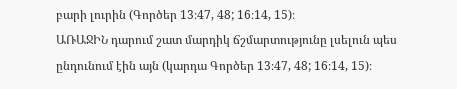բարի լուրին (Գործեր 13։47, 48; 16։14, 15)։
ԱՌԱՋԻՆ դարում շատ մարդիկ ճշմարտությունը լսելուն պես ընդունում էին այն (կարդա Գործեր 13։47, 48; 16։14, 15)։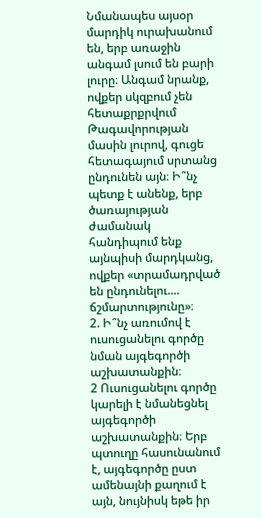Նմանապես այսօր մարդիկ ուրախանում են, երբ առաջին անգամ լսում են բարի լուրը։ Անգամ նրանք, ովքեր սկզբում չեն հետաքրքրվում Թագավորության մասին լուրով, գուցե հետագայում սրտանց ընդունեն այն։ Ի՞նչ պետք է անենք, երբ ծառայության ժամանակ հանդիպում ենք այնպիսի մարդկանց, ովքեր «տրամադրված են ընդունելու.... ճշմարտությունը»։
2. Ի՞նչ առումով է ուսուցանելու գործը նման այգեգործի աշխատանքին։
2 Ուսուցանելու գործը կարելի է նմանեցնել այգեգործի աշխատանքին։ Երբ պտուղը հասունանում է, այգեգործը ըստ ամենայնի քաղում է այն, նույնիսկ եթե իր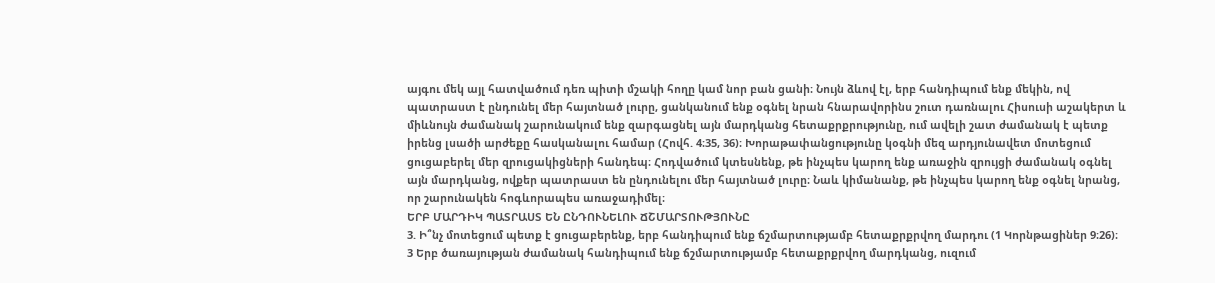այգու մեկ այլ հատվածում դեռ պիտի մշակի հողը կամ նոր բան ցանի։ Նույն ձևով էլ, երբ հանդիպում ենք մեկին, ով պատրաստ է ընդունել մեր հայտնած լուրը, ցանկանում ենք օգնել նրան հնարավորինս շուտ դառնալու Հիսուսի աշակերտ և միևնույն ժամանակ շարունակում ենք զարգացնել այն մարդկանց հետաքրքրությունը, ում ավելի շատ ժամանակ է պետք իրենց լսածի արժեքը հասկանալու համար (Հովհ. 4։35, 36)։ Խորաթափանցությունը կօգնի մեզ արդյունավետ մոտեցում ցուցաբերել մեր զրուցակիցների հանդեպ։ Հոդվածում կտեսնենք, թե ինչպես կարող ենք առաջին զրույցի ժամանակ օգնել այն մարդկանց, ովքեր պատրաստ են ընդունելու մեր հայտնած լուրը։ Նաև կիմանանք, թե ինչպես կարող ենք օգնել նրանց, որ շարունակեն հոգևորապես առաջադիմել։
ԵՐԲ ՄԱՐԴԻԿ ՊԱՏՐԱՍՏ ԵՆ ԸՆԴՈՒՆԵԼՈՒ ՃՇՄԱՐՏՈՒԹՅՈՒՆԸ
3. Ի՞նչ մոտեցում պետք է ցուցաբերենք, երբ հանդիպում ենք ճշմարտությամբ հետաքրքրվող մարդու (1 Կորնթացիներ 9։26)։
3 Երբ ծառայության ժամանակ հանդիպում ենք ճշմարտությամբ հետաքրքրվող մարդկանց, ուզում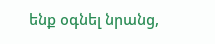ենք օգնել նրանց,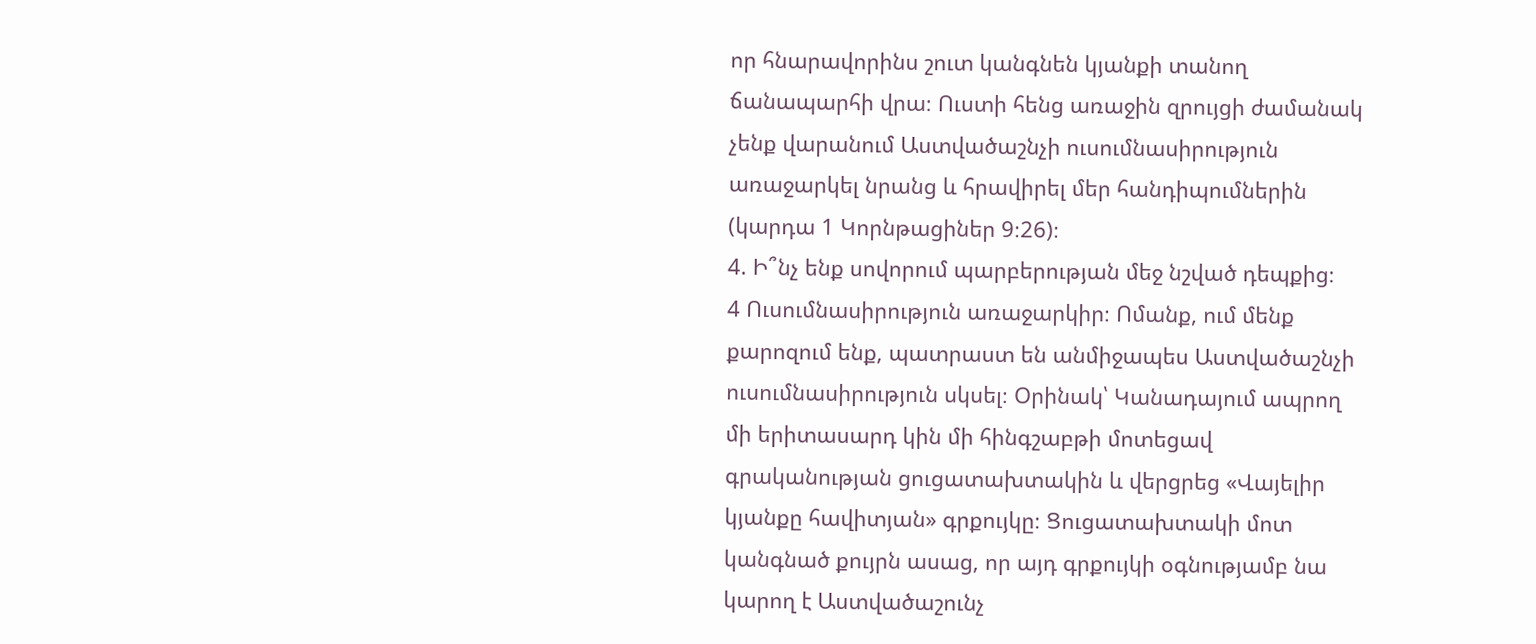որ հնարավորինս շուտ կանգնեն կյանքի տանող ճանապարհի վրա։ Ուստի հենց առաջին զրույցի ժամանակ չենք վարանում Աստվածաշնչի ուսումնասիրություն առաջարկել նրանց և հրավիրել մեր հանդիպումներին (կարդա 1 Կորնթացիներ 9։26)։
4. Ի՞նչ ենք սովորում պարբերության մեջ նշված դեպքից։
4 Ուսումնասիրություն առաջարկիր։ Ոմանք, ում մենք քարոզում ենք, պատրաստ են անմիջապես Աստվածաշնչի ուսումնասիրություն սկսել։ Օրինակ՝ Կանադայում ապրող մի երիտասարդ կին մի հինգշաբթի մոտեցավ գրականության ցուցատախտակին և վերցրեց «Վայելիր կյանքը հավիտյան» գրքույկը։ Ցուցատախտակի մոտ կանգնած քույրն ասաց, որ այդ գրքույկի օգնությամբ նա կարող է Աստվածաշունչ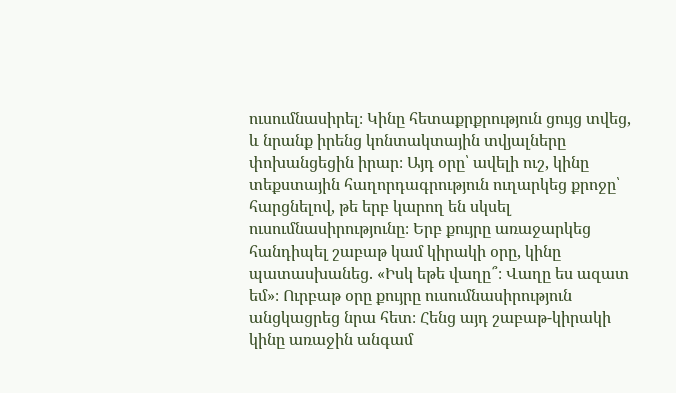ուսումնասիրել։ Կինը հետաքրքրություն ցույց տվեց, և նրանք իրենց կոնտակտային տվյալները փոխանցեցին իրար։ Այդ օրը՝ ավելի ուշ, կինը տեքստային հաղորդագրություն ուղարկեց քրոջը՝ հարցնելով, թե երբ կարող են սկսել ուսումնասիրությունը։ Երբ քույրը առաջարկեց հանդիպել շաբաթ կամ կիրակի օրը, կինը պատասխանեց. «Իսկ եթե վաղը՞։ Վաղը ես ազատ եմ»։ Ուրբաթ օրը քույրը ուսումնասիրություն անցկացրեց նրա հետ։ Հենց այդ շաբաթ-կիրակի կինը առաջին անգամ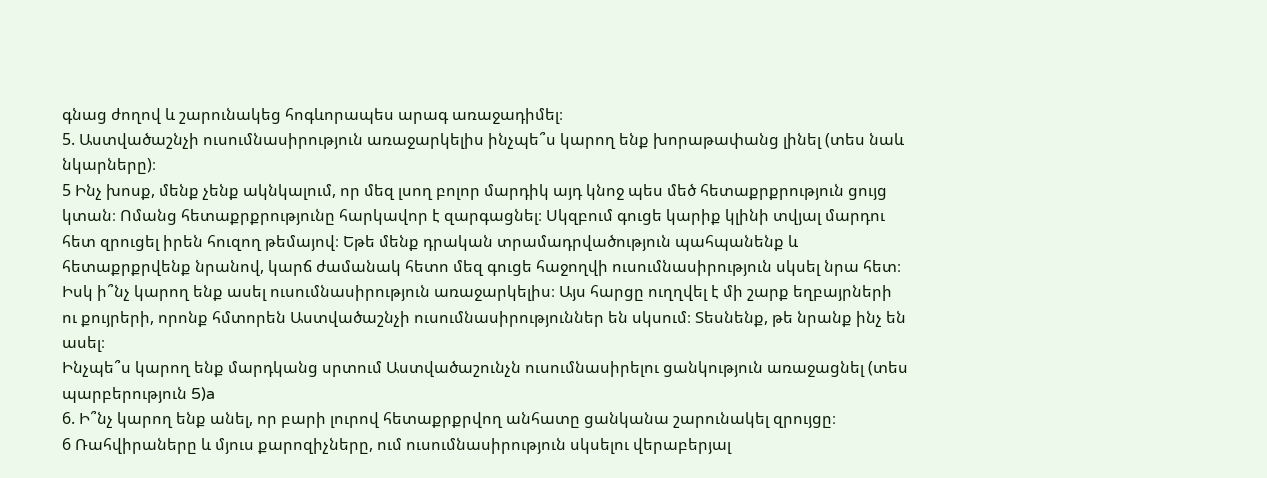գնաց ժողով և շարունակեց հոգևորապես արագ առաջադիմել։
5. Աստվածաշնչի ուսումնասիրություն առաջարկելիս ինչպե՞ս կարող ենք խորաթափանց լինել (տես նաև նկարները)։
5 Ինչ խոսք, մենք չենք ակնկալում, որ մեզ լսող բոլոր մարդիկ այդ կնոջ պես մեծ հետաքրքրություն ցույց կտան։ Ոմանց հետաքրքրությունը հարկավոր է զարգացնել։ Սկզբում գուցե կարիք կլինի տվյալ մարդու հետ զրուցել իրեն հուզող թեմայով։ Եթե մենք դրական տրամադրվածություն պահպանենք և հետաքրքրվենք նրանով, կարճ ժամանակ հետո մեզ գուցե հաջողվի ուսումնասիրություն սկսել նրա հետ։ Իսկ ի՞նչ կարող ենք ասել ուսումնասիրություն առաջարկելիս։ Այս հարցը ուղղվել է մի շարք եղբայրների ու քույրերի, որոնք հմտորեն Աստվածաշնչի ուսումնասիրություններ են սկսում։ Տեսնենք, թե նրանք ինչ են ասել։
Ինչպե՞ս կարող ենք մարդկանց սրտում Աստվածաշունչն ուսումնասիրելու ցանկություն առաջացնել (տես պարբերություն 5)a
6. Ի՞նչ կարող ենք անել, որ բարի լուրով հետաքրքրվող անհատը ցանկանա շարունակել զրույցը։
6 Ռահվիրաները և մյուս քարոզիչները, ում ուսումնասիրություն սկսելու վերաբերյալ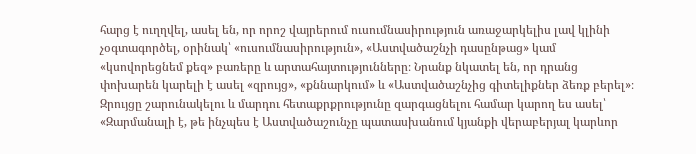հարց է ուղղվել, ասել են, որ որոշ վայրերում ուսումնասիրություն առաջարկելիս լավ կլինի չօգտագործել, օրինակ՝ «ուսումնասիրություն», «Աստվածաշնչի դասընթաց» կամ «կսովորեցնեմ քեզ» բառերը և արտահայտությունները։ Նրանք նկատել են, որ դրանց փոխարեն կարելի է ասել «զրույց», «քննարկում» և «Աստվածաշնչից գիտելիքներ ձեռք բերել»։ Զրույցը շարունակելու և մարդու հետաքրքրությունը զարգացնելու համար կարող ես ասել՝ «Զարմանալի է, թե ինչպես է Աստվածաշունչը պատասխանում կյանքի վերաբերյալ կարևոր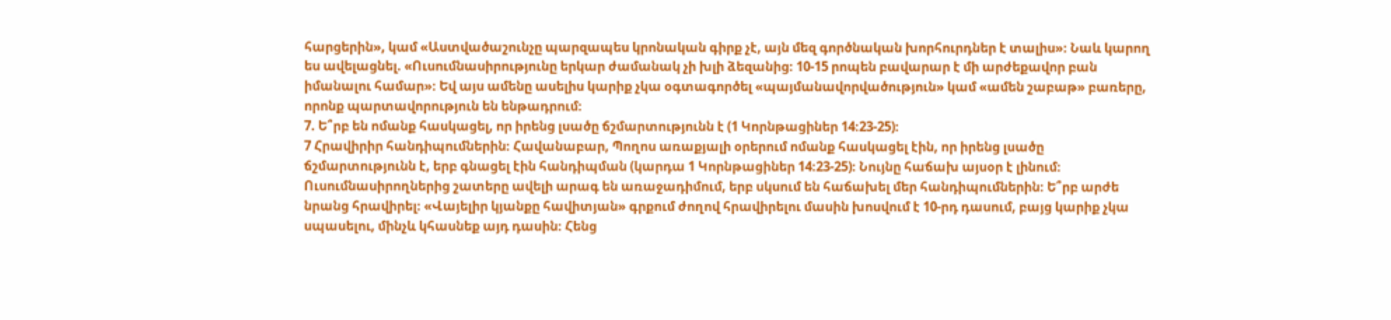հարցերին», կամ «Աստվածաշունչը պարզապես կրոնական գիրք չէ, այն մեզ գործնական խորհուրդներ է տալիս»։ Նաև կարող ես ավելացնել. «Ուսումնասիրությունը երկար ժամանակ չի խլի ձեզանից։ 10-15 րոպեն բավարար է մի արժեքավոր բան իմանալու համար»։ Եվ այս ամենը ասելիս կարիք չկա օգտագործել «պայմանավորվածություն» կամ «ամեն շաբաթ» բառերը, որոնք պարտավորություն են ենթադրում։
7. Ե՞րբ են ոմանք հասկացել, որ իրենց լսածը ճշմարտությունն է (1 Կորնթացիներ 14։23-25)։
7 Հրավիրիր հանդիպումներին։ Հավանաբար, Պողոս առաքյալի օրերում ոմանք հասկացել էին, որ իրենց լսածը ճշմարտությունն է, երբ գնացել էին հանդիպման (կարդա 1 Կորնթացիներ 14։23-25)։ Նույնը հաճախ այսօր է լինում։ Ուսումնասիրողներից շատերը ավելի արագ են առաջադիմում, երբ սկսում են հաճախել մեր հանդիպումներին։ Ե՞րբ արժե նրանց հրավիրել։ «Վայելիր կյանքը հավիտյան» գրքում ժողով հրավիրելու մասին խոսվում է 10-րդ դասում, բայց կարիք չկա սպասելու, մինչև կհասնեք այդ դասին։ Հենց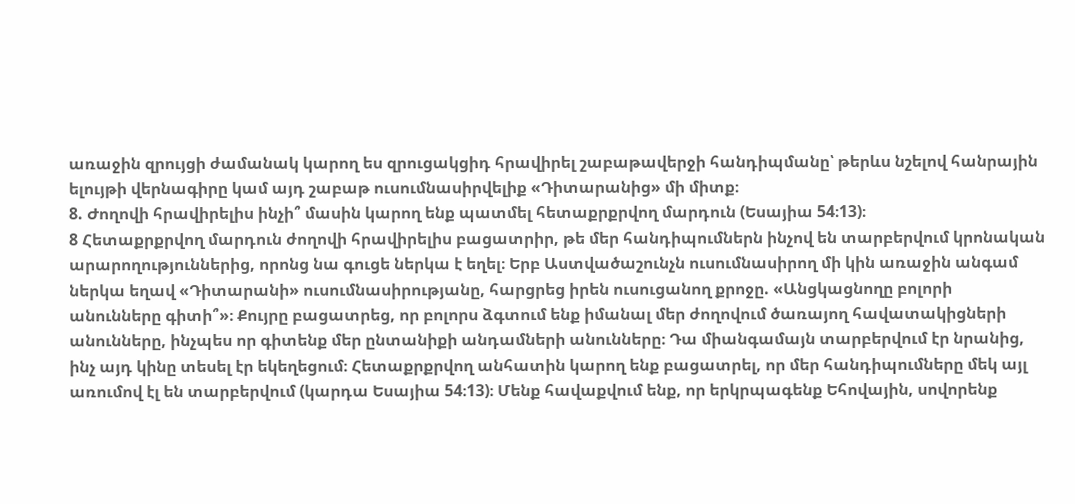առաջին զրույցի ժամանակ կարող ես զրուցակցիդ հրավիրել շաբաթավերջի հանդիպմանը՝ թերևս նշելով հանրային ելույթի վերնագիրը կամ այդ շաբաթ ուսումնասիրվելիք «Դիտարանից» մի միտք։
8. Ժողովի հրավիրելիս ինչի՞ մասին կարող ենք պատմել հետաքրքրվող մարդուն (Եսայիա 54։13)։
8 Հետաքրքրվող մարդուն ժողովի հրավիրելիս բացատրիր, թե մեր հանդիպումներն ինչով են տարբերվում կրոնական արարողություններից, որոնց նա գուցե ներկա է եղել։ Երբ Աստվածաշունչն ուսումնասիրող մի կին առաջին անգամ ներկա եղավ «Դիտարանի» ուսումնասիրությանը, հարցրեց իրեն ուսուցանող քրոջը. «Անցկացնողը բոլորի անունները գիտի՞»։ Քույրը բացատրեց, որ բոլորս ձգտում ենք իմանալ մեր ժողովում ծառայող հավատակիցների անունները, ինչպես որ գիտենք մեր ընտանիքի անդամների անունները։ Դա միանգամայն տարբերվում էր նրանից, ինչ այդ կինը տեսել էր եկեղեցում։ Հետաքրքրվող անհատին կարող ենք բացատրել, որ մեր հանդիպումները մեկ այլ առումով էլ են տարբերվում (կարդա Եսայիա 54։13)։ Մենք հավաքվում ենք, որ երկրպագենք Եհովային, սովորենք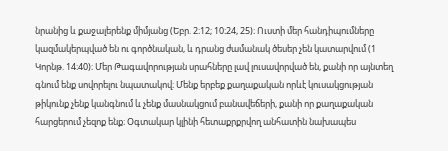նրանից և քաջալերենք միմյանց (Եբր. 2։12; 10։24, 25)։ Ուստի մեր հանդիպումները կազմակերպված են ու գործնական, և դրանց ժամանակ ծեսեր չեն կատարվում (1 Կորնթ. 14։40)։ Մեր Թագավորության սրահները լավ լուսավորված են, քանի որ այնտեղ գնում ենք սովորելու նպատակով։ Մենք երբեք քաղաքական որևէ կուսակցության թիկունք չենք կանգնում և չենք մասնակցում բանավեճերի, քանի որ քաղաքական հարցերում չեզոք ենք։ Օգտակար կլինի հետաքրքրվող անհատին նախապես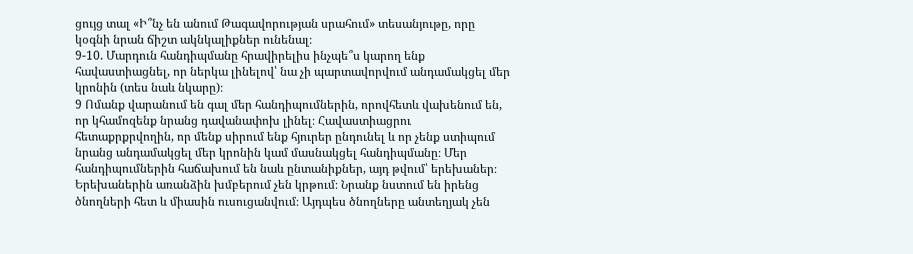ցույց տալ «Ի՞նչ են անում Թագավորության սրահում» տեսանյութը, որը կօգնի նրան ճիշտ ակնկալիքներ ունենալ։
9-10. Մարդուն հանդիպմանը հրավիրելիս ինչպե՞ս կարող ենք հավաստիացնել, որ ներկա լինելով՝ նա չի պարտավորվում անդամակցել մեր կրոնին (տես նաև նկարը)։
9 Ոմանք վարանում են գալ մեր հանդիպումներին, որովհետև վախենում են, որ կհամոզենք նրանց դավանափոխ լինել։ Հավաստիացրու հետաքրքրվողին, որ մենք սիրում ենք հյուրեր ընդունել և որ չենք ստիպում նրանց անդամակցել մեր կրոնին կամ մասնակցել հանդիպմանը։ Մեր հանդիպումներին հաճախում են նաև ընտանիքներ, այդ թվում՝ երեխաներ։ Երեխաներին առանձին խմբերում չեն կրթում։ Նրանք նստում են իրենց ծնողների հետ և միասին ուսուցանվում։ Այդպես ծնողները անտեղյակ չեն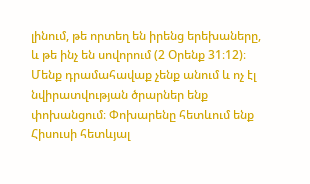լինում, թե որտեղ են իրենց երեխաները, և թե ինչ են սովորում (2 Օրենք 31։12)։ Մենք դրամահավաք չենք անում և ոչ էլ նվիրատվության ծրարներ ենք փոխանցում։ Փոխարենը հետևում ենք Հիսուսի հետևյալ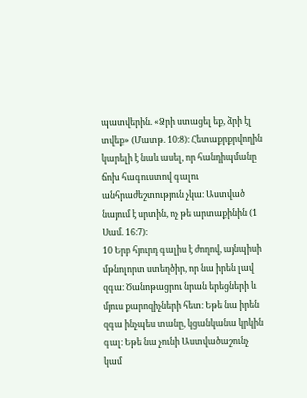պատվերին. «Ձրի ստացել եք, ձրի էլ տվեք» (Մատթ. 10։8)։ Հետաքրքրվողին կարելի է նաև ասել, որ հանդիպմանը ճոխ հագուստով գալու անհրաժեշտություն չկա։ Աստված նայում է սրտին, ոչ թե արտաքինին (1 Սամ. 16։7)։
10 Երբ հյուրդ գալիս է ժողով, այնպիսի մթնոլորտ ստեղծիր, որ նա իրեն լավ զգա։ Ծանոթացրու նրան երեցների և մյուս քարոզիչների հետ։ Եթե նա իրեն զգա ինչպես տանը, կցանկանա կրկին գալ։ Եթե նա չունի Աստվածաշունչ կամ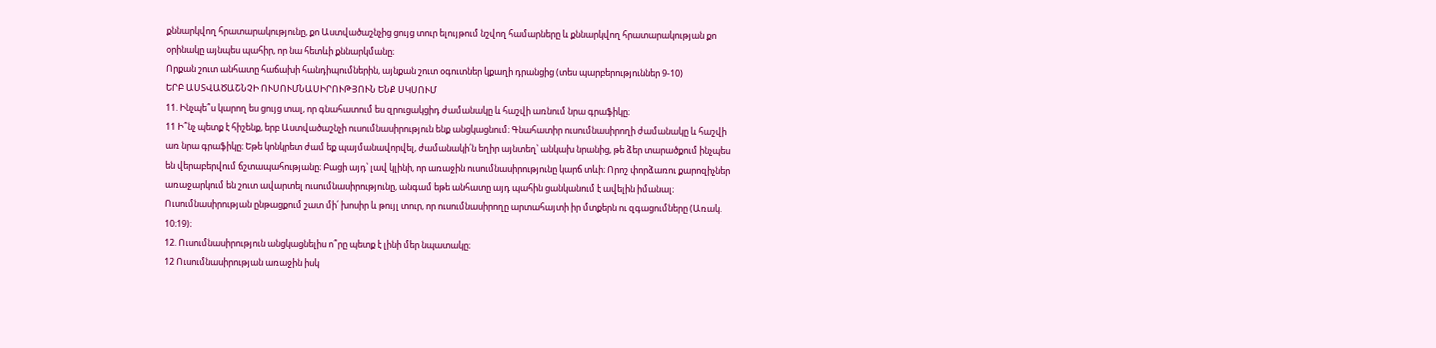քննարկվող հրատարակությունը, քո Աստվածաշնչից ցույց տուր ելույթում նշվող համարները և քննարկվող հրատարակության քո օրինակը այնպես պահիր, որ նա հետևի քննարկմանը։
Որքան շուտ անհատը հաճախի հանդիպումներին, այնքան շուտ օգուտներ կքաղի դրանցից (տես պարբերություններ 9-10)
ԵՐԲ ԱՍՏՎԱԾԱՇՆՉԻ ՈՒՍՈՒՄՆԱՍԻՐՈՒԹՅՈՒՆ ԵՆՔ ՍԿՍՈՒՄ
11. Ինչպե՞ս կարող ես ցույց տալ, որ գնահատում ես զրուցակցիդ ժամանակը և հաշվի առնում նրա գրաֆիկը։
11 Ի՞նչ պետք է հիշենք, երբ Աստվածաշնչի ուսումնասիրություն ենք անցկացնում։ Գնահատիր ուսումնասիրողի ժամանակը և հաշվի առ նրա գրաֆիկը։ Եթե կոնկրետ ժամ եք պայմանավորվել, ժամանակի՛ն եղիր այնտեղ՝ անկախ նրանից, թե ձեր տարածքում ինչպես են վերաբերվում ճշտապահությանը։ Բացի այդ՝ լավ կլինի, որ առաջին ուսումնասիրությունը կարճ տևի։ Որոշ փորձառու քարոզիչներ առաջարկում են շուտ ավարտել ուսումնասիրությունը, անգամ եթե անհատը այդ պահին ցանկանում է ավելին իմանալ։ Ուսումնասիրության ընթացքում շատ մի՛ խոսիր և թույլ տուր, որ ուսումնասիրողը արտահայտի իր մտքերն ու զգացումները (Առակ. 10։19)։
12. Ուսումնասիրություն անցկացնելիս ո՞րը պետք է լինի մեր նպատակը։
12 Ուսումնասիրության առաջին իսկ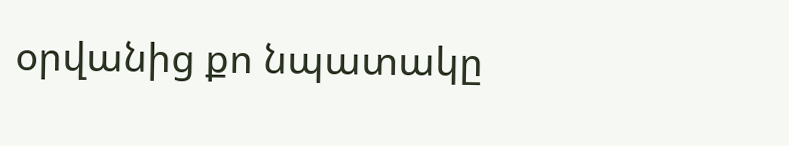օրվանից քո նպատակը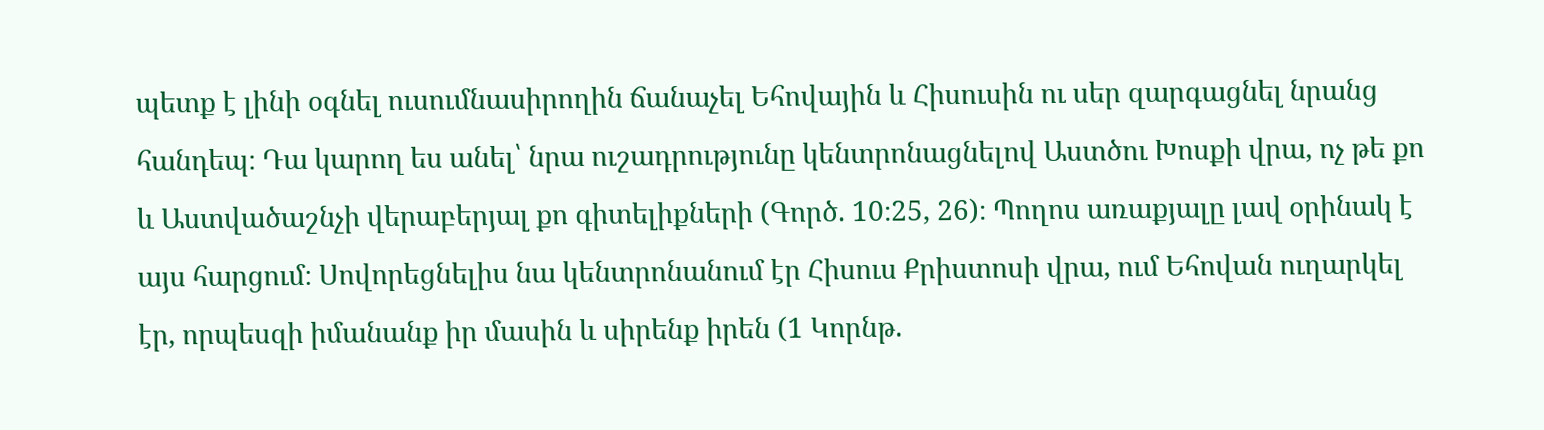պետք է լինի օգնել ուսումնասիրողին ճանաչել Եհովային և Հիսուսին ու սեր զարգացնել նրանց հանդեպ։ Դա կարող ես անել՝ նրա ուշադրությունը կենտրոնացնելով Աստծու Խոսքի վրա, ոչ թե քո և Աստվածաշնչի վերաբերյալ քո գիտելիքների (Գործ. 10։25, 26)։ Պողոս առաքյալը լավ օրինակ է այս հարցում։ Սովորեցնելիս նա կենտրոնանում էր Հիսուս Քրիստոսի վրա, ում Եհովան ուղարկել էր, որպեսզի իմանանք իր մասին և սիրենք իրեն (1 Կորնթ.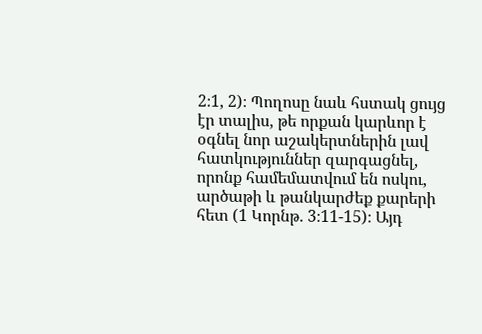2։1, 2)։ Պողոսը նաև հստակ ցույց էր տալիս, թե որքան կարևոր է օգնել նոր աշակերտներին լավ հատկություններ զարգացնել, որոնք համեմատվում են ոսկու, արծաթի և թանկարժեք քարերի հետ (1 Կորնթ. 3։11-15)։ Այդ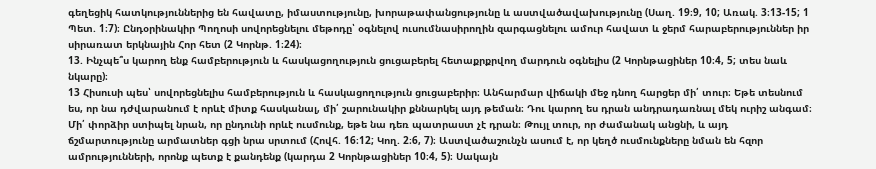գեղեցիկ հատկություններից են հավատը, իմաստությունը, խորաթափանցությունը և աստվածավախությունը (Սաղ. 19։9, 10; Առակ. 3։13-15; 1 Պետ. 1։7)։ Ընդօրինակիր Պողոսի սովորեցնելու մեթոդը՝ օգնելով ուսումնասիրողին զարգացնելու ամուր հավատ և ջերմ հարաբերություններ իր սիրառատ երկնային Հոր հետ (2 Կորնթ. 1։24)։
13. Ինչպե՞ս կարող ենք համբերություն և հասկացողություն ցուցաբերել հետաքրքրվող մարդուն օգնելիս (2 Կորնթացիներ 10։4, 5; տես նաև նկարը)։
13 Հիսուսի պես՝ սովորեցնելիս համբերություն և հասկացողություն ցուցաբերիր։ Անհարմար վիճակի մեջ դնող հարցեր մի՛ տուր։ Եթե տեսնում ես, որ նա դժվարանում է որևէ միտք հասկանալ, մի՛ շարունակիր քննարկել այդ թեման։ Դու կարող ես դրան անդրադառնալ մեկ ուրիշ անգամ։ Մի՛ փորձիր ստիպել նրան, որ ընդունի որևէ ուսմունք, եթե նա դեռ պատրաստ չէ դրան։ Թույլ տուր, որ ժամանակ անցնի, և այդ ճշմարտությունը արմատներ գցի նրա սրտում (Հովհ. 16։12; Կող. 2։6, 7)։ Աստվածաշունչն ասում է, որ կեղծ ուսմունքները նման են հզոր ամրությունների, որոնք պետք է քանդենք (կարդա 2 Կորնթացիներ 10։4, 5)։ Սակայն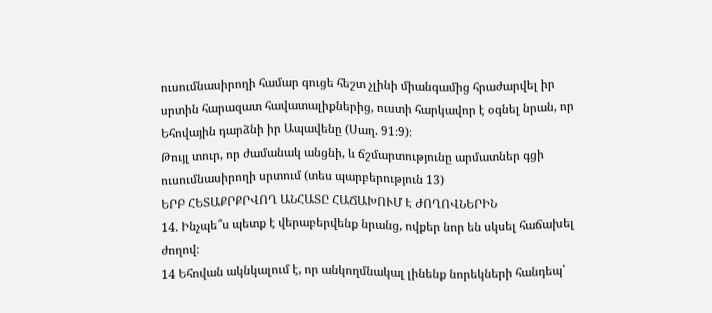ուսումնասիրողի համար գուցե հեշտ չլինի միանգամից հրաժարվել իր սրտին հարազատ հավատալիքներից, ուստի հարկավոր է օգնել նրան, որ Եհովային դարձնի իր Ապավենը (Սաղ. 91։9)։
Թույլ տուր, որ ժամանակ անցնի, և ճշմարտությունը արմատներ գցի ուսումնասիրողի սրտում (տես պարբերություն 13)
ԵՐԲ ՀԵՏԱՔՐՔՐՎՈՂ ԱՆՀԱՏԸ ՀԱՃԱԽՈՒՄ Է ԺՈՂՈՎՆԵՐԻՆ
14. Ինչպե՞ս պետք է վերաբերվենք նրանց, ովքեր նոր են սկսել հաճախել ժողով։
14 Եհովան ակնկալում է, որ անկողմնակալ լինենք նորեկների հանդեպ՝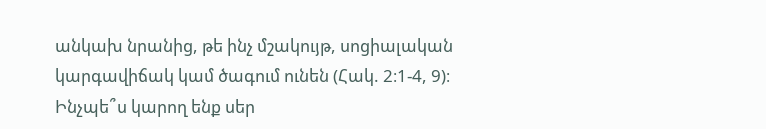անկախ նրանից, թե ինչ մշակույթ, սոցիալական կարգավիճակ կամ ծագում ունեն (Հակ. 2։1-4, 9)։ Ինչպե՞ս կարող ենք սեր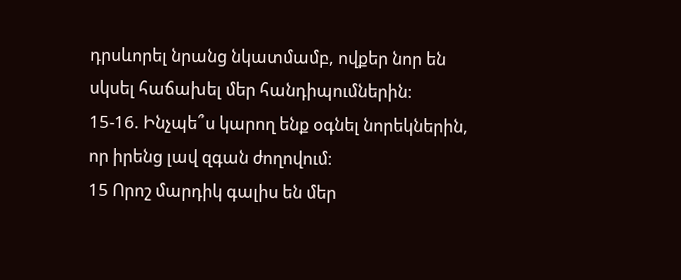դրսևորել նրանց նկատմամբ, ովքեր նոր են սկսել հաճախել մեր հանդիպումներին։
15-16. Ինչպե՞ս կարող ենք օգնել նորեկներին, որ իրենց լավ զգան ժողովում։
15 Որոշ մարդիկ գալիս են մեր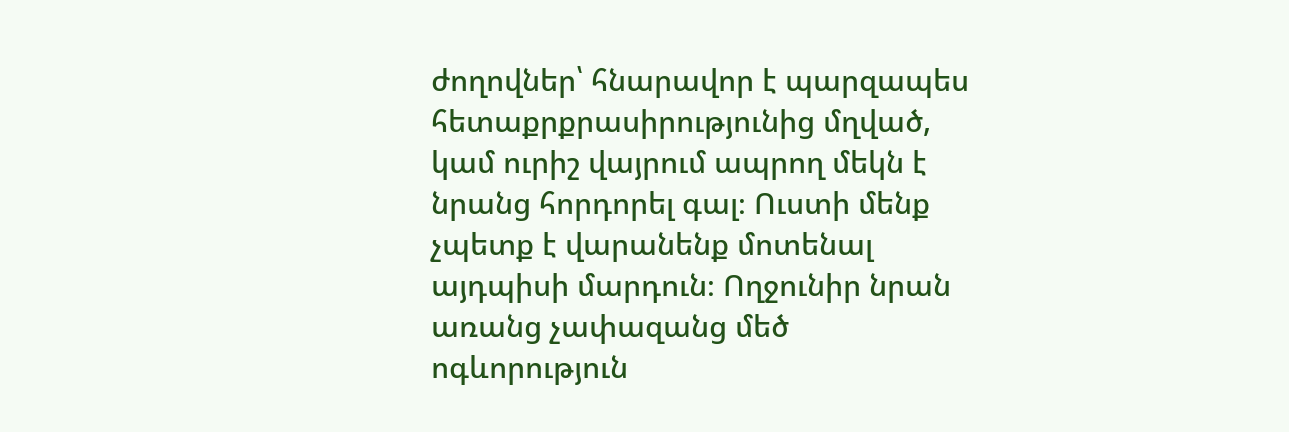ժողովներ՝ հնարավոր է պարզապես հետաքրքրասիրությունից մղված, կամ ուրիշ վայրում ապրող մեկն է նրանց հորդորել գալ։ Ուստի մենք չպետք է վարանենք մոտենալ այդպիսի մարդուն։ Ողջունիր նրան առանց չափազանց մեծ ոգևորություն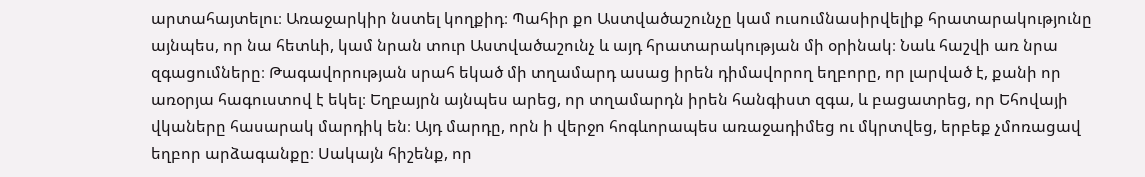արտահայտելու։ Առաջարկիր նստել կողքիդ։ Պահիր քո Աստվածաշունչը կամ ուսումնասիրվելիք հրատարակությունը այնպես, որ նա հետևի, կամ նրան տուր Աստվածաշունչ և այդ հրատարակության մի օրինակ։ Նաև հաշվի առ նրա զգացումները։ Թագավորության սրահ եկած մի տղամարդ ասաց իրեն դիմավորող եղբորը, որ լարված է, քանի որ առօրյա հագուստով է եկել։ Եղբայրն այնպես արեց, որ տղամարդն իրեն հանգիստ զգա, և բացատրեց, որ Եհովայի վկաները հասարակ մարդիկ են։ Այդ մարդը, որն ի վերջո հոգևորապես առաջադիմեց ու մկրտվեց, երբեք չմոռացավ եղբոր արձագանքը։ Սակայն հիշենք, որ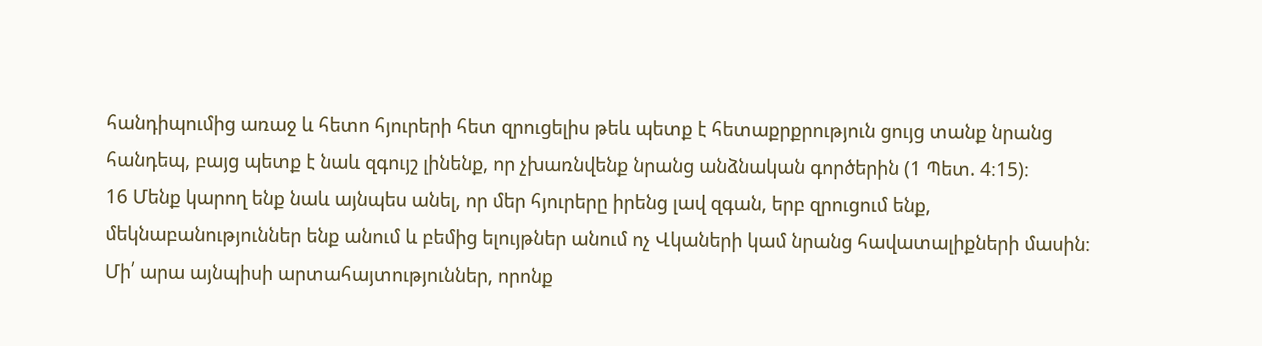հանդիպումից առաջ և հետո հյուրերի հետ զրուցելիս թեև պետք է հետաքրքրություն ցույց տանք նրանց հանդեպ, բայց պետք է նաև զգույշ լինենք, որ չխառնվենք նրանց անձնական գործերին (1 Պետ. 4։15)։
16 Մենք կարող ենք նաև այնպես անել, որ մեր հյուրերը իրենց լավ զգան, երբ զրուցում ենք, մեկնաբանություններ ենք անում և բեմից ելույթներ անում ոչ Վկաների կամ նրանց հավատալիքների մասին։ Մի՛ արա այնպիսի արտահայտություններ, որոնք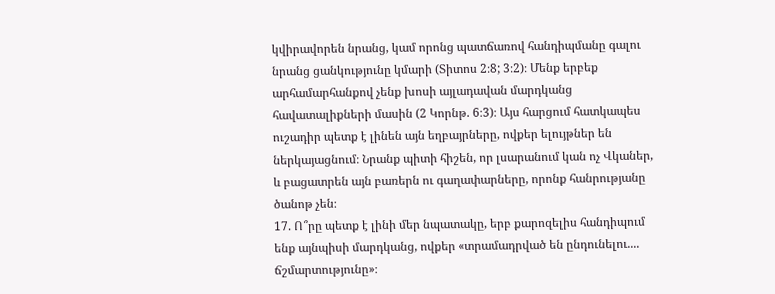կվիրավորեն նրանց, կամ որոնց պատճառով հանդիպմանը գալու նրանց ցանկությունը կմարի (Տիտոս 2։8; 3։2)։ Մենք երբեք արհամարհանքով չենք խոսի այլադավան մարդկանց հավատալիքների մասին (2 Կորնթ. 6։3)։ Այս հարցում հատկապես ուշադիր պետք է լինեն այն եղբայրները, ովքեր ելույթներ են ներկայացնում։ Նրանք պիտի հիշեն, որ լսարանում կան ոչ Վկաներ, և բացատրեն այն բառերն ու գաղափարները, որոնք հանրությանը ծանոթ չեն։
17. Ո՞րը պետք է լինի մեր նպատակը, երբ քարոզելիս հանդիպում ենք այնպիսի մարդկանց, ովքեր «տրամադրված են ընդունելու.... ճշմարտությունը»։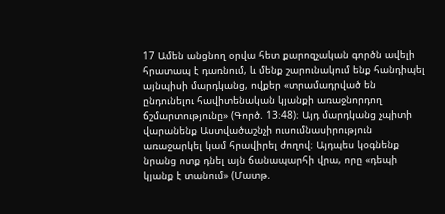17 Ամեն անցնող օրվա հետ քարոզչական գործն ավելի հրատապ է դառնում, և մենք շարունակում ենք հանդիպել այնպիսի մարդկանց, ովքեր «տրամադրված են ընդունելու հավիտենական կյանքի առաջնորդող ճշմարտությունը» (Գործ. 13։48)։ Այդ մարդկանց չպիտի վարանենք Աստվածաշնչի ուսումնասիրություն առաջարկել կամ հրավիրել ժողով։ Այդպես կօգնենք նրանց ոտք դնել այն ճանապարհի վրա, որը «դեպի կյանք է տանում» (Մատթ.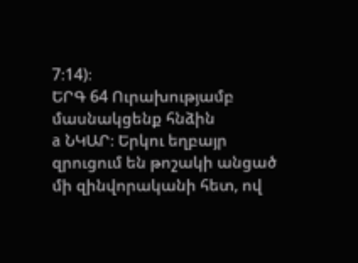7։14)։
ԵՐԳ 64 Ուրախությամբ մասնակցենք հնձին
a ՆԿԱՐ։ Երկու եղբայր զրուցում են թոշակի անցած մի զինվորականի հետ, ով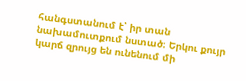հանգստանում է՝ իր տան նախամուտքում նստած։ Երկու քույր կարճ զրույց են ունենում մի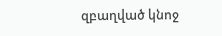զբաղված կնոջ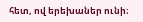հետ, ով երեխաներ ունի։